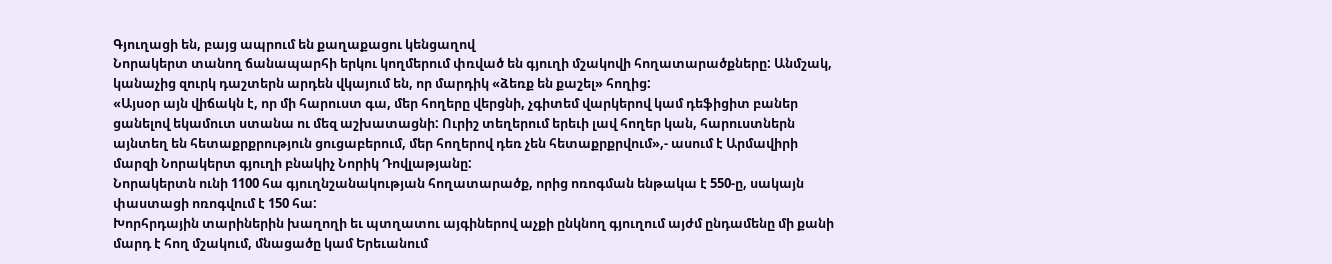Գյուղացի են, բայց ապրում են քաղաքացու կենցաղով
Նորակերտ տանող ճանապարհի երկու կողմերում փռված են գյուղի մշակովի հողատարածքները: Անմշակ, կանաչից զուրկ դաշտերն արդեն վկայում են, որ մարդիկ «ձեռք են քաշել» հողից:
«Այսօր այն վիճակն է, որ մի հարուստ գա, մեր հողերը վերցնի, չգիտեմ վարկերով կամ դեֆիցիտ բաներ ցանելով եկամուտ ստանա ու մեզ աշխատացնի: Ուրիշ տեղերում երեւի լավ հողեր կան, հարուստներն այնտեղ են հետաքրքրություն ցուցաբերում, մեր հողերով դեռ չեն հետաքրքրվում»,- ասում է Արմավիրի մարզի Նորակերտ գյուղի բնակիչ Նորիկ Դովլաթյանը:
Նորակերտն ունի 1100 հա գյուղնշանակության հողատարածք, որից ոռոգման ենթակա է 550-ը, սակայն փաստացի ոռոգվում է 150 հա:
Խորհրդային տարիներին խաղողի եւ պտղատու այգիներով աչքի ընկնող գյուղում այժմ ընդամենը մի քանի մարդ է հող մշակում, մնացածը կամ Երեւանում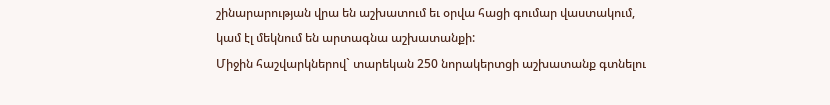շինարարության վրա են աշխատում եւ օրվա հացի գումար վաստակում, կամ էլ մեկնում են արտագնա աշխատանքի:
Միջին հաշվարկներով` տարեկան 250 նորակերտցի աշխատանք գտնելու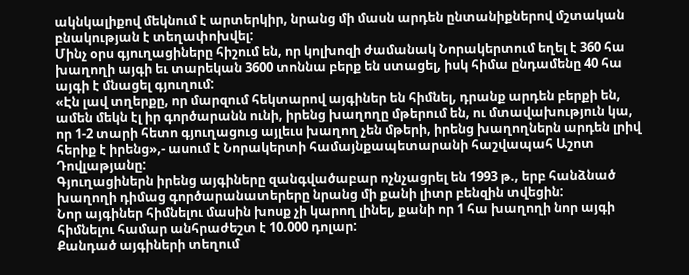ակնկալիքով մեկնում է արտերկիր, նրանց մի մասն արդեն ընտանիքներով մշտական բնակության է տեղափոխվել:
Մինչ օրս գյուղացիները հիշում են, որ կոլխոզի ժամանակ Նորակերտում եղել է 360 հա խաղողի այգի եւ տարեկան 3600 տոննա բերք են ստացել, իսկ հիմա ընդամենը 40 հա այգի է մնացել գյուղում:
«Էն լավ տղերքը, որ մարզում հեկտարով այգիներ են հիմնել, դրանք արդեն բերքի են, ամեն մեկն էլ իր գործարանն ունի, իրենց խաղողը մթերում են, ու մտավախություն կա, որ 1-2 տարի հետո գյուղացուց այլեւս խաղող չեն մթերի, իրենց խաղողներն արդեն լրիվ հերիք է իրենց»,- ասում է Նորակերտի համայնքապետարանի հաշվապահ Աշոտ Դովլաթյանը:
Գյուղացիներն իրենց այգիները զանգվածաբար ոչնչացրել են 1993 թ., երբ հանձնած խաղողի դիմաց գործարանատերերը նրանց մի քանի լիտր բենզին տվեցին:
Նոր այգիներ հիմնելու մասին խոսք չի կարող լինել, քանի որ 1 հա խաղողի նոր այգի հիմնելու համար անհրաժեշտ է 10.000 դոլար:
Քանդած այգիների տեղում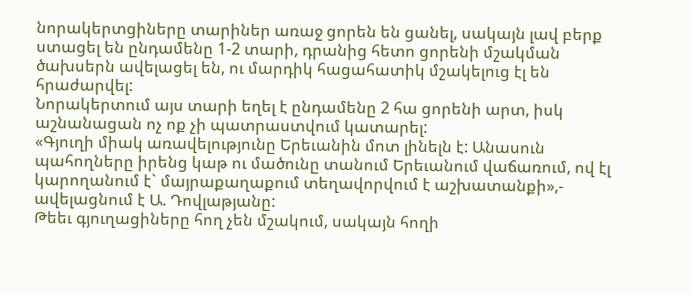նորակերտցիները տարիներ առաջ ցորեն են ցանել, սակայն լավ բերք ստացել են ընդամենը 1-2 տարի, դրանից հետո ցորենի մշակման ծախսերն ավելացել են, ու մարդիկ հացահատիկ մշակելուց էլ են հրաժարվել:
Նորակերտում այս տարի եղել է ընդամենը 2 հա ցորենի արտ, իսկ աշնանացան ոչ ոք չի պատրաստվում կատարել:
«Գյուղի միակ առավելությունը Երեւանին մոտ լինելն է: Անասուն պահողները իրենց կաթ ու մածունը տանում Երեւանում վաճառում, ով էլ կարողանում է` մայրաքաղաքում տեղավորվում է աշխատանքի»,- ավելացնում է Ա. Դովլաթյանը:
Թեեւ գյուղացիները հող չեն մշակում, սակայն հողի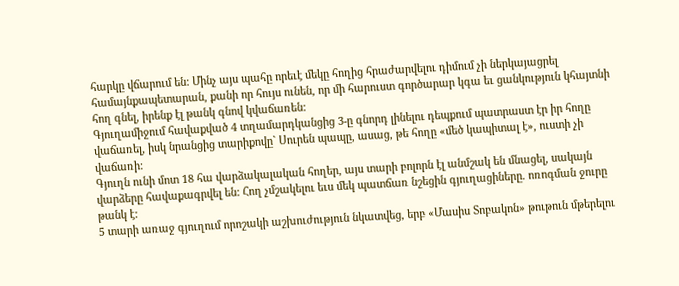հարկը վճարում են: Մինչ այս պահը որեւէ մեկը հողից հրաժարվելու դիմում չի ներկայացրել համայնքապետարան, քանի որ հույս ունեն, որ մի հարուստ գործարար կգա եւ ցանկություն կհայտնի հող գնել, իրենք էլ թանկ գնով կվաճառեն:
Գյուղամիջում հավաքված 4 տղամարդկանցից 3-ը գնորդ լինելու դեպքում պատրաստ էր իր հողը վաճառել, իսկ նրանցից տարիքովը` Սուրեն պապը, ասաց, թե հողը «մեծ կապիտալ է», ուստի չի վաճառի:
Գյուղն ունի մոտ 18 հա վարձակալական հողեր, այս տարի բոլորն էլ անմշակ են մնացել, սակայն վարձերը հավաքագրվել են: Հող չմշակելու եւս մեկ պատճառ նշեցին գյուղացիները. ոռոգման ջուրը թանկ է:
5 տարի առաջ գյուղում որոշակի աշխուժություն նկատվեց, երբ «Մասիս Տոբակոն» թութուն մթերելու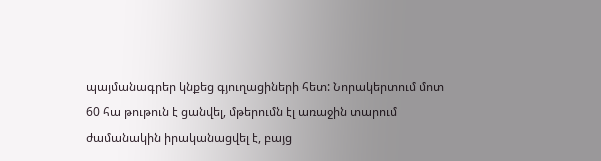պայմանագրեր կնքեց գյուղացիների հետ: Նորակերտում մոտ 60 հա թութուն է ցանվել, մթերումն էլ առաջին տարում ժամանակին իրականացվել է, բայց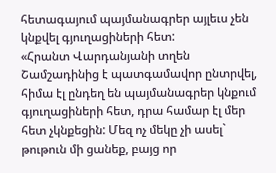հետագայում պայմանագրեր այլեւս չեն կնքվել գյուղացիների հետ:
«Հրանտ Վարդանյանի տղեն Շամշադինից է պատգամավոր ընտրվել, հիմա էլ ընդեղ են պայմանագրեր կնքում գյուղացիների հետ, դրա համար էլ մեր հետ չկնքեցին: Մեզ ոչ մեկը չի ասել` թութուն մի ցանեք, բայց որ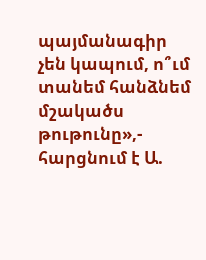պայմանագիր չեն կապում, ո՞ւմ տանեմ հանձնեմ մշակածս թութունը»,- հարցնում է Ա.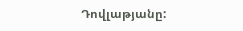Դովլաթյանը: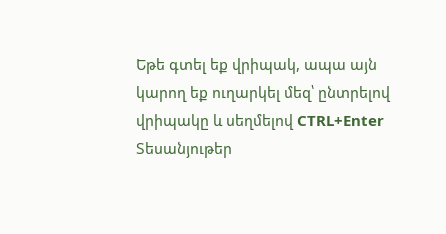Եթե գտել եք վրիպակ, ապա այն կարող եք ուղարկել մեզ՝ ընտրելով վրիպակը և սեղմելով CTRL+Enter
Տեսանյութեր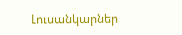Լուսանկարներ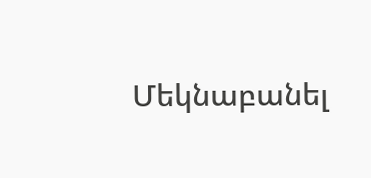Մեկնաբանել